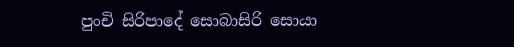පුංචි සිරිපාදේ සොබාසිරි සොයා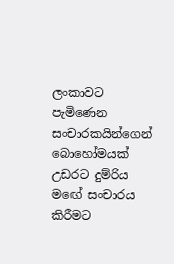ලංකාවට පැමිණෙන සංචාරකයින්ගෙන් බොහෝමයක්‌ උඩරට දුම්රිය මඟේ සංචාරය කිරීමට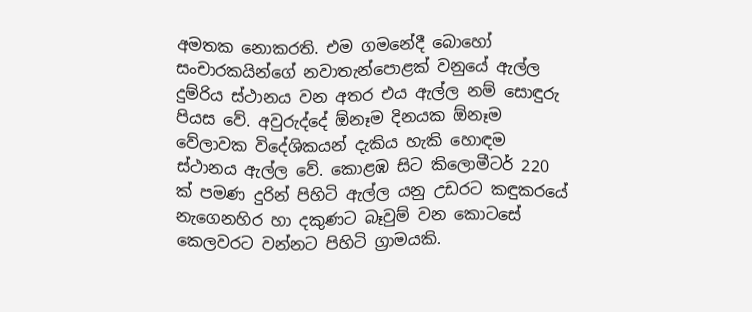අමතක නොකරති. එම ගමනේදී බොහෝ සංචාරකයින්ගේ නවාතැන්පොළක්‌ වනුයේ ඇල්ල දුම්රිය ස්‌ථානය වන අතර එය ඇල්ල නම් සොඳුරු පියස වේ. අවුරුද්දේ ඕනෑම දිනයක ඕනෑම වේලාවක විදේශිකයන් දැකිය හැකි හොඳම ස්‌ථානය ඇල්ල වේ. කොළඹ සිට කිලොමීටර් 220 ක්‌ පමණ දුරින් පිහිටි ඇල්ල යනු උඩරට කඳුකරයේ නැගෙනහිර හා දකුණට බෑවුම් වන කොටසේ කෙලවරට වන්නට පිහිටි ග්‍රාමයකි.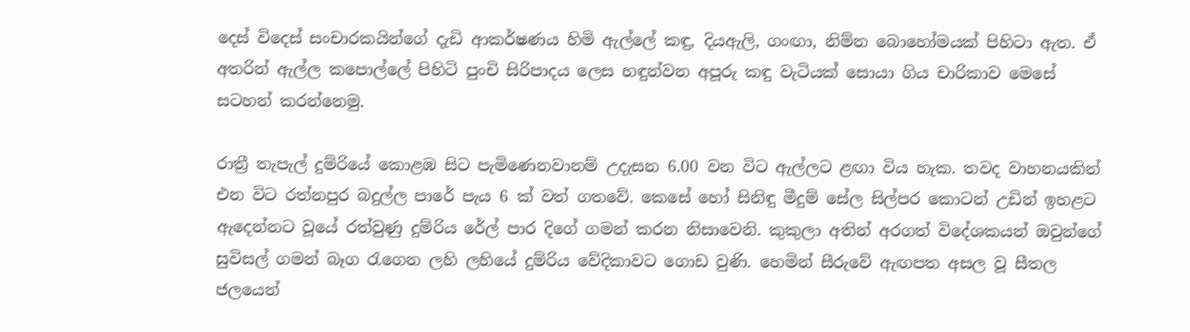දෙස්‌ විදෙස්‌ සංචාරකයින්ගේ දැඩි ආකර්ෂණය හිමි ඇල්ලේ කඳු, දියඇලි, ගංඟා, නිම්න බොහෝමයක්‌ පිහිටා ඇත. ඒ අතරින් ඇල්ල කපොල්ලේ පිහිටි පුංචි සිරිපාදය ලෙස හඳුන්වන අපූරු කඳු වැටියක්‌ සොයා ගිය චාරිකාව මෙසේ සටහන් කරන්නෙමු.

රාත්‍රී තැපැල් දුම්රියේ කොළඹ සිට පැමිණෙනවානම් උදැසන 6.00 වන විට ඇල්ලට ළඟා විය හැක. තවද වාහනයකින් එන විට රත්නපුර බදුල්ල පාරේ පැය 6 ක්‌ වත් ගතවේ. කෙසේ හෝ සිනිඳු මීදුම් සේල සිල්පර කොටන් උඩින් ඉහළට ඇදෙන්නට වූයේ රත්වුණු දුම්රිය රේල් පාර දිගේ ගමන් කරන නිසාවෙනි. කුකුලා අතින් අරගත් විදේශකයන් ඔවුන්ගේ සුවිසල් ගමන් බෑග රැගෙන ලහි ලහියේ දුම්රිය වේදිකාවට ගොඩ වුණි. හෙමින් සීරුවේ ඇඟපත අසල වූ සීතල ජලයෙන්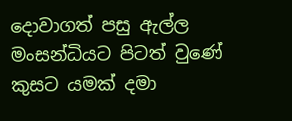දොවාගත් පසු ඇල්ල මංසන්ධියට පිටත් වුණේ කුසට යමක්‌ දමා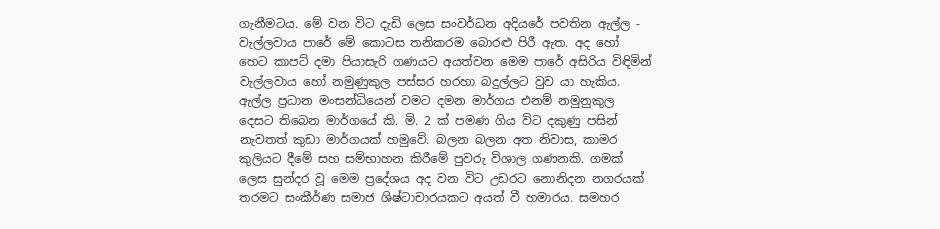ගැනීමටය. මේ වන විට දැඩි ලෙස සංවර්ධන අදියරේ පවතින ඇල්ල - වැල්ලවාය පාරේ මේ කොටස තනිකරම බොරළු පිරී ඇත. අද හෝ හෙට කාපට්‌ දමා පියාසැරි ගණයට අයත්වන මෙම පාරේ අසිරිය විඳිමින් වැල්ලවාය හෝ නමුණුකුල පස්‌සර හරහා බදුල්ලට වුව යා හැකිය. ඇල්ල ප්‍රධාන මංසන්ධියෙන් වමට දමන මාර්ගය එනම් නමුනුකුල දෙසට තිබෙන මාර්ගයේ කි. මි. 2 ක්‌ පමණ ගිය විට දකුණු පසින් නැවතත් කුඩා මාර්ගයක්‌ හමුවේ. බලන බලන අත නිවාස, කාමර කුලියට දීමේ සහ සම්භාහන කිරීමේ පුවරු විශාල ගණනකි. ගමක්‌ ලෙස සුන්දර වූ මෙම ප්‍රදේශය අද වන විට උඩරට නොනිදන නගරයක්‌ තරමට සංකීර්ණ සමාජ ශිෂ්ටාචාරයකට අයත් වී හමාරය. සමහර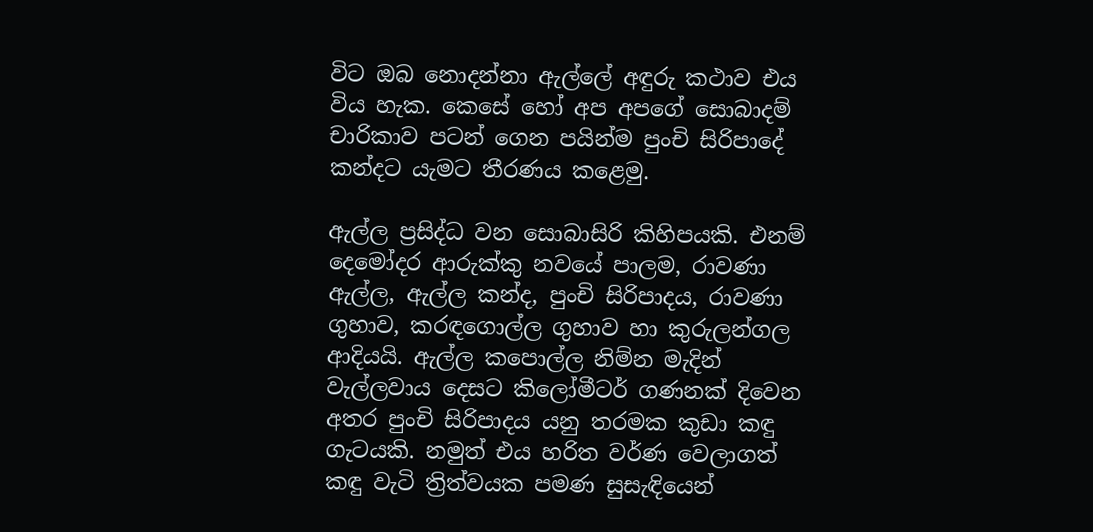විට ඔබ නොදන්නා ඇල්ලේ අඳුරු කථාව එය විය හැක. කෙසේ හෝ අප අපගේ සොබාදම් චාරිකාව පටන් ගෙන පයින්ම පුංචි සිරිපාදේ කන්දට යැමට තීරණය කළෙමු.

ඇල්ල ප්‍රසිද්ධ වන සොබාසිරි කිහිපයකි. එනම් දෙමෝදර ආරුක්‌කු නවයේ පාලම, රාවණා ඇල්ල, ඇල්ල කන්ද, පුංචි සිරිපාදය, රාවණා ගුහාව, කරඳගොල්ල ගුහාව හා කුරුලන්ගල ආදියයි. ඇල්ල කපොල්ල නිම්න මැදින් වැල්ලවාය දෙසට කිලෝමීටර් ගණනක්‌ දිවෙන අතර පුංචි සිරිපාදය යනු තරමක කුඩා කඳු ගැටයකි. නමුත් එය හරිත වර්ණ වෙලාගත් කඳු වැටි ත්‍රිත්වයක පමණ සුසැඳියෙන්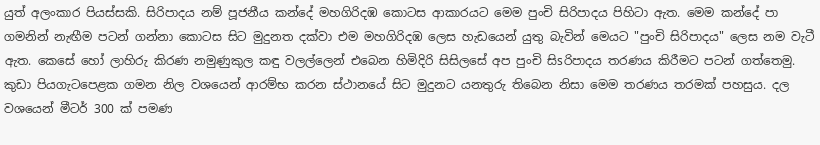යුත් අලංකාර පියස්‌සකි. සිරිපාදය නම් පූජනීය කන්දේ මහගිරිදඹ කොටස ආකාරයට මෙම පුංචි සිරිපාදය පිහිටා ඇත. මෙම කන්දේ පා ගමනින් නැඟීම පටන් ගන්නා කොටස සිට මුදුනත දක්‌වා එම මහගිරිදඹ ලෙස හැඩයෙන් යුතු බැවින් මෙයට "පුංචි සිරිපාදය" ලෙස නම වැටී ඇත. කෙසේ හෝ ලාහිරු කිරණ නමුණුකුල කඳු වලල්ලෙන් එබෙන හිමිදිරි සිසිලසේ අප පුංචි සිsරිපාදය තරණය කිරීමට පටන් ගත්තෙමු. කුඩා පියගැටපෙළක ගමන නිල වශයෙන් ආරම්භ කරන ස්‌ථානයේ සිට මුදුනට යනතුරු තිබෙන නිසා මෙම තරණය තරමක්‌ පහසුය. දල වශයෙන් මීටර් 300 ක්‌ පමණ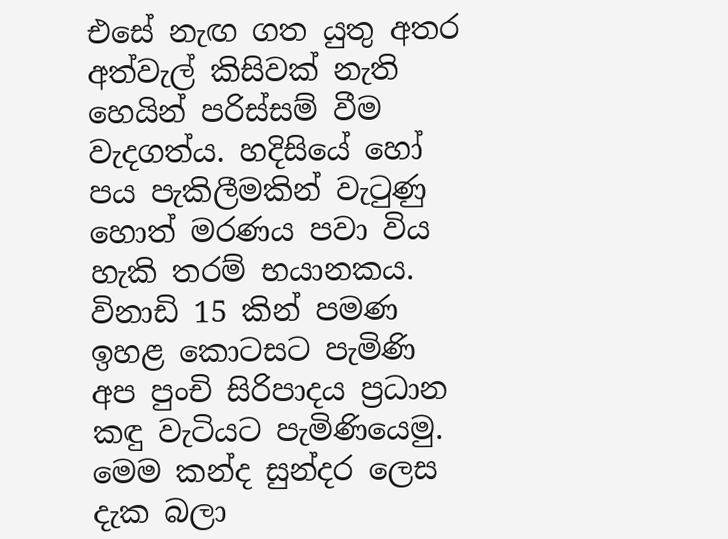එසේ නැඟ ගත යුතු අතර අත්වැල් කිසිවක්‌ නැති හෙයින් පරිස්‌සම් වීම වැදගත්ය. හදිසියේ හෝ පය පැකිලීමකින් වැටුණු හොත් මරණය පවා විය හැකි තරම් භයානකය. විනාඩි 15 කින් පමණ ඉහළ කොටසට පැමිණි අප පුංචි සිරිපාදය ප්‍රධාන කඳු වැටියට පැමිණියෙමු. මෙම කන්ද සුන්දර ලෙස දැක බලා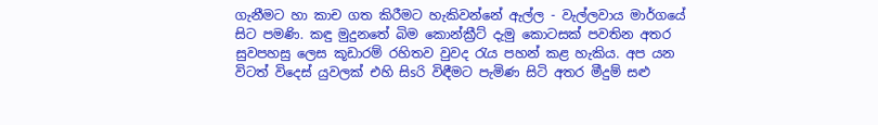ගැනීමට හා කාච ගත කිරීමට හැකිවන්නේ ඇල්ල - වැල්ලවාය මාර්ගයේ සිට පමණි. කඳු මුදුනතේ බිම කොන්ක්‍රීට්‌ දැමු කොටසක්‌ පවතින අතර සුවපහසු ලෙස කූඩාරම් රහිතව වුවද රැය පහන් කළ හැකිය. අප යන විටත් විදෙස්‌ යුවලක්‌ එහි සිsරි විඳීමට පැමිණ සිටි අතර මීදුම් සළු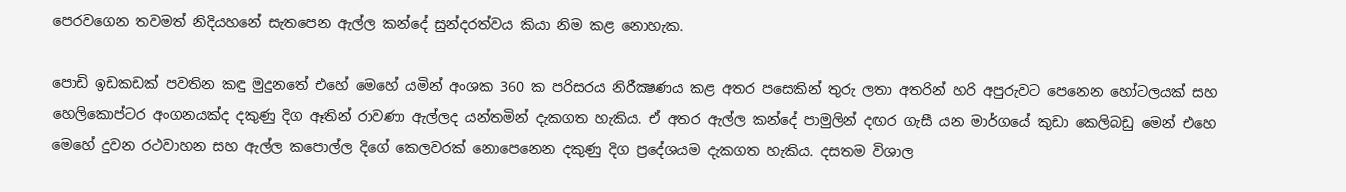පෙරවගෙන තවමත් නිදියහනේ සැතපෙන ඇල්ල කන්දේ සුන්දරත්වය කියා නිම කළ නොහැක.

පොඩි ඉඩකඩක්‌ පවතින කඳු මුදුනතේ එහේ මෙහේ යමින් අංශක 360 ක පරිසරය නිරීක්‍ෂණය කළ අතර පසෙකින් තුරු ලතා අතරින් හරි අපුරුවට පෙනෙන හෝටලයක්‌ සහ හෙලිකොප්ටර අංගනයක්‌ද දකුණු දිග ඈතින් රාවණා ඇල්ලද යන්තමින් දැකගත හැකිය. ඒ අතර ඇල්ල කන්දේ පාමුලින් දඟර ගැසී යන මාර්ගයේ කුඩා කෙලිබඩු මෙන් එහෙ මෙහේ දුවන රථවාහන සහ ඇල්ල කපොල්ල දිගේ කෙලවරක්‌ නොපෙනෙන දකුණු දිග ප්‍රදේශයම දැකගත හැකිය. දසතම විශාල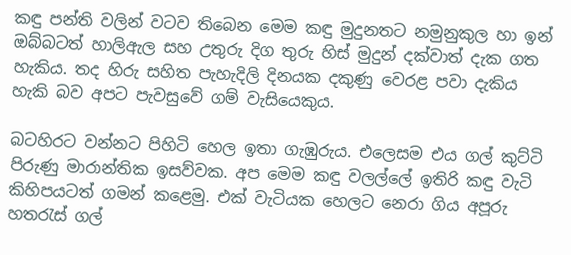කඳු පන්ති වලින් වටව තිබෙන මෙම කඳු මුදුනතට නමුනුකුල හා ඉන් ඔබ්බටත් හාලිඇල සහ උතුරු දිග තුරු හිස්‌ මුදුන් දක්‌වාත් දැක ගත හැකිය. තද හිරු සහිත පැහැදිලි දිනයක දකුණු වෙරළ පවා දැකිය හැකි බව අපට පැවසුවේ ගම් වැසියෙකුය.

බටහිරට වන්නට පිහිටි හෙල ඉතා ගැඹුරුය. එලෙසම එය ගල් කුට්‌ටි පිරුණු මාරාන්තික ඉසව්වක. අප මෙම කඳු වලල්ලේ ඉතිරි කඳු වැටි කිහිපයටත් ගමන් කළෙමු. එක්‌ වැටියක හෙලට නෙරා ගිය අපූරු හතරැස්‌ ගල්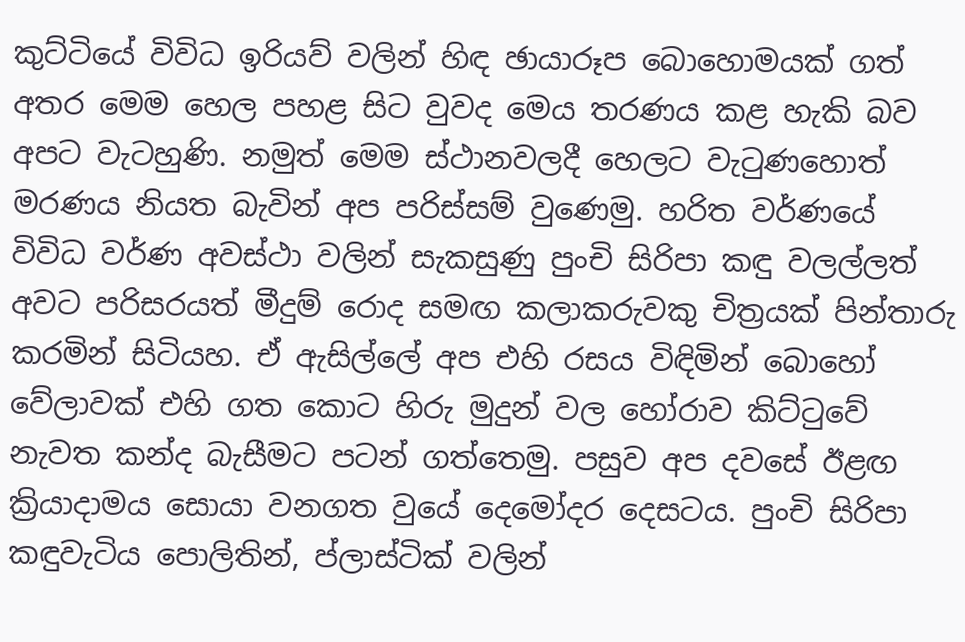කුට්‌ටියේ විවිධ ඉරියව් වලින් හිඳ ඡායාරූප බොහොමයක්‌ ගත් අතර මෙම හෙල පහළ සිට වුවද මෙය තරණය කළ හැකි බව අපට වැටහුණි. නමුත් මෙම ස්‌ථානවලදී හෙලට වැටුණහොත් මරණය නියත බැවින් අප පරිස්‌සම් වුණෙමු. හරිත වර්ණයේ විවිධ වර්ණ අවස්‌ථා වලින් සැකසුණු පුංචි සිරිපා කඳු වලල්ලත් අවට පරිසරයත් මීදුම් රොද සමඟ කලාකරුවකු චිත්‍රයක්‌ පින්තාරු කරමින් සිටියහ. ඒ ඇසිල්ලේ අප එහි රසය විඳිමින් බොහෝ වේලාවක්‌ එහි ගත කොට හිරු මුදුන් වල හෝරාව කිට්‌ටුවේ නැවත කන්ද බැසීමට පටන් ගත්තෙමු. පසුව අප දවසේ ඊළඟ ක්‍රියාදාමය සොයා වනගත වුයේ දෙමෝදර දෙසටය. පුංචි සිරිපා කඳුවැටිය පොලිතින්, ප්ලාස්‌ටික්‌ වලින්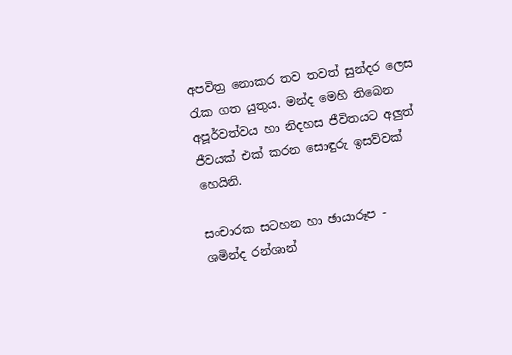අපවිත්‍ර නොකර තව තවත් සුන්දර ලෙස රැක ගත යුතුය. මන්ද මෙහි තිබෙන අපූර්වත්වය හා නිදහස ජීවිතයට අලුත් ජීවයක්‌ එක්‌ කරන සොඳුරු ඉසව්වක්‌ හෙයිනි.

සංචාරක සටහන හා ඡායාරූප -
ශමින්ද රන්ශාන්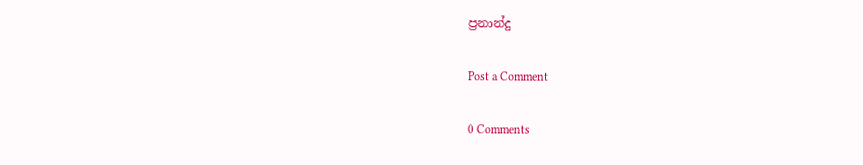ප්‍රනාන්දු

Post a Comment

0 Comments